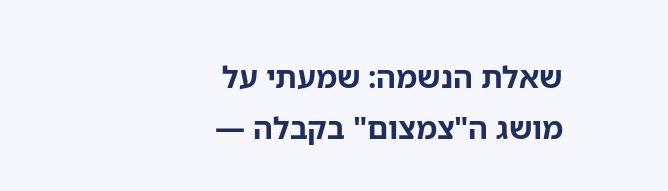שאלת הנשמה: שמעתי על מושג ה"צמצום" בקבלה —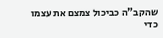שהקב"ה כביכול צמצם את עצמו כדי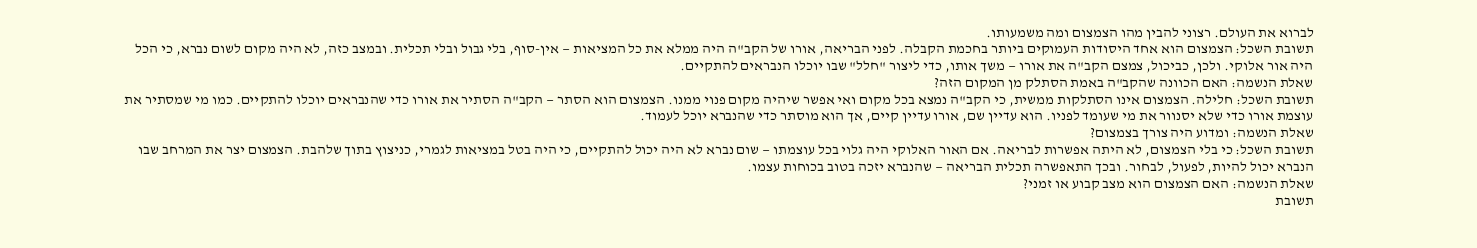לברוא את העולם. רצוני להבין מהו הצמצום ומה משמעותו.
תשובת השכל: הצמצום הוא אחד היסודות העמוקים ביותר בחכמת הקבלה. לפני הבריאה, אורו של הקב"ה היה ממלא את כל המציאות — אין-סוף, בלי גבול ובלי תכלית. ובמצב כזה, לא היה מקום לשום נברא, כי הכל היה אור אלוקי. ולכן, כביכול, צמצם הקב"ה את אורו — משך אותו, כדי ליצור "חלל" שבו יוכלו הנבראים להתקיים.
שאלת הנשמה: האם הכוונה שהקב"ה באמת הסתלק מן המקום הזה?
תשובת השכל: חלילה. הצמצום אינו הסתלקות ממשית, כי הקב"ה נמצא בכל מקום ואי אפשר שיהיה מקום פנוי ממנו. הצמצום הוא הסתר — הקב"ה הסתיר את אורו כדי שהנבראים יוכלו להתקיים. כמו מי שמסתיר את עוצמת אורו כדי שלא יסנוור את מי שעומד לפניו. הוא עדיין שם, אורו עדיין קיים, אך הוא מוסתר כדי שהנברא יוכל לעמוד.
שאלת הנשמה: ומדוע היה צורך בצמצום?
תשובת השכל: כי בלי הצמצום, לא היתה אפשרות לבריאה. אם האור האלוקי היה גלוי בכל עוצמתו — שום נברא לא היה יכול להתקיים, כי היה בטל במציאות לגמרי, כניצוץ בתוך שלהבת. הצמצום יצר את המרחב שבו הנברא יכול להיות, לפעול, לבחור. ובכך התאפשרה תכלית הבריאה — שהנברא יזכה בטוב בכוחות עצמו.
שאלת הנשמה: האם הצמצום הוא מצב קבוע או זמני?
תשובת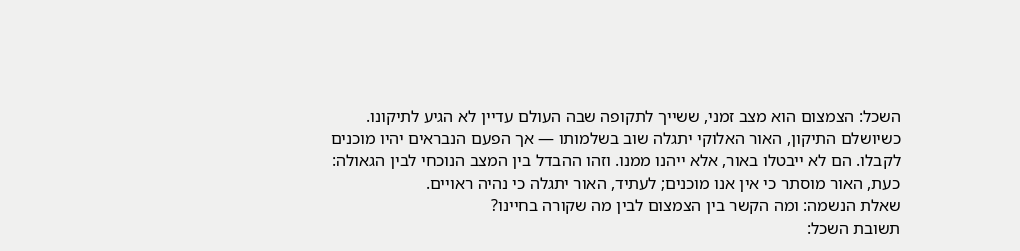השכל: הצמצום הוא מצב זמני, ששייך לתקופה שבה העולם עדיין לא הגיע לתיקונו. כשיושלם התיקון, האור האלוקי יתגלה שוב בשלמותו — אך הפעם הנבראים יהיו מוכנים לקבלו. הם לא ייבטלו באור, אלא ייהנו ממנו. וזהו ההבדל בין המצב הנוכחי לבין הגאולה: כעת, האור מוסתר כי אין אנו מוכנים; לעתיד, האור יתגלה כי נהיה ראויים.
שאלת הנשמה: ומה הקשר בין הצמצום לבין מה שקורה בחיינו?
תשובת השכל: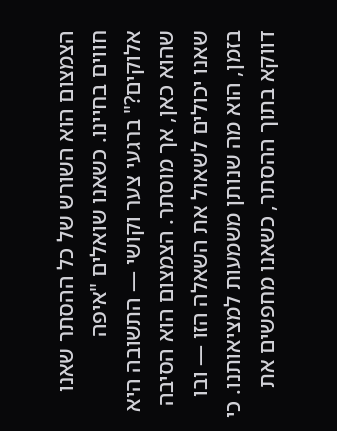הצמצום הוא השורש של כל ההסתר שאנו חווים בחיינו. כשאנו שואלים "איפה אלוקים?" ברגעי צער וקושי — התשובה היא שהוא כאן, אך מוסתר. הצמצום הוא הסיבה שאנו יכולים לשאול את השאלה הזו — ובו בזמן, הוא מה שנותן משמעות למציאותנו. כי דווקא בתוך ההסתר, כשאנו מחפשים את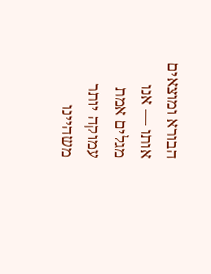הבורא ומוצאים אותו — אנו מגלים אמת עמוקה יותר משהיינו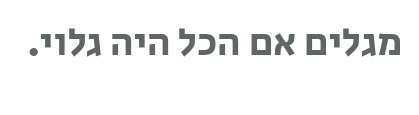מגלים אם הכל היה גלוי.